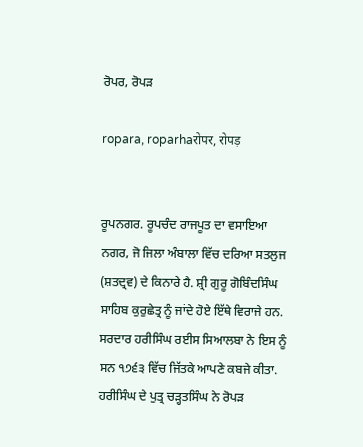ਰੋਪਰ, ਰੋਪੜ

ropara, roparhaरोपर, रोपड़


ਰੂਪਨਗਰ. ਰੂਪਚੰਦ ਰਾਜਪੂਤ ਦਾ ਵਸਾਇਆ ਨਗਰ, ਜੋ ਜਿਲਾ ਅੰਬਾਲਾ ਵਿੱਚ ਦਰਿਆ ਸਤਲੁਜ (ਸ਼ਤਦ੍ਰਵ) ਦੇ ਕਿਨਾਰੇ ਹੈ. ਸ਼੍ਰੀ ਗੁਰੂ ਗੋਬਿੰਦਸਿੰਘ ਸਾਹਿਬ ਕੁਰੁਛੇਤ੍ਰ ਨੂੰ ਜਾਂਦੇ ਹੋਏ ਇੱਥੇ ਵਿਰਾਜੇ ਹਨ. ਸਰਦਾਰ ਹਰੀਸਿੰਘ ਰਈਸ ਸਿਆਲਬਾ ਨੇ ਇਸ ਨੂੰ ਸਨ ੧੭੬੩ ਵਿੱਚ ਜਿੱਤਕੇ ਆਪਣੇ ਕਬਜੇ ਕੀਤਾ. ਹਰੀਸਿੰਘ ਦੇ ਪੁਤ੍ਰ ਚੜ੍ਹਤਸਿੰਘ ਨੇ ਰੋਪੜ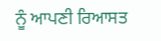ਨੂੰ ਆਪਣੀ ਰਿਆਸਤ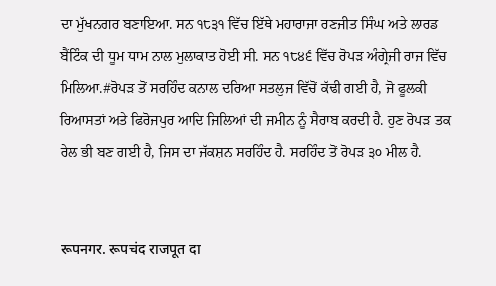ਦਾ ਮੁੱਖਨਗਰ ਬਣਾਇਆ. ਸਨ ੧੮੩੧ ਵਿੱਚ ਇੱਥੇ ਮਹਾਰਾਜਾ ਰਣਜੀਤ ਸਿੰਘ ਅਤੇ ਲਾਰਡ ਬੈਂਟਿੰਕ ਦੀ ਧੂਮ ਧਾਮ ਨਾਲ ਮੁਲਾਕਾਤ ਹੋਈ ਸੀ. ਸਨ ੧੮੪੬ ਵਿੱਚ ਰੋਪੜ ਅੰਗ੍ਰੇਜੀ ਰਾਜ ਵਿੱਚ ਮਿਲਿਆ.#ਰੋਪੜ ਤੋਂ ਸਰਹਿੰਦ ਕਨਾਲ ਦਰਿਆ ਸਤਲੁਜ ਵਿੱਚੋਂ ਕੱਢੀ ਗਈ ਹੈ, ਜੋ ਫੂਲਕੀ ਰਿਆਸਤਾਂ ਅਤੇ ਫਿਰੋਜਪੁਰ ਆਦਿ ਜਿਲਿਆਂ ਦੀ ਜਮੀਨ ਨੂੰ ਸੈਰਾਬ ਕਰਦੀ ਹੈ. ਹੁਣ ਰੋਪੜ ਤਕ ਰੇਲ ਭੀ ਬਣ ਗਈ ਹੈ, ਜਿਸ ਦਾ ਜੱਕਸ਼ਨ ਸਰਹਿੰਦ ਹੈ. ਸਰਹਿੰਦ ਤੋਂ ਰੋਪੜ ੩੦ ਮੀਲ ਹੈ.


रूपनगर. रूपचंद राजपूत दा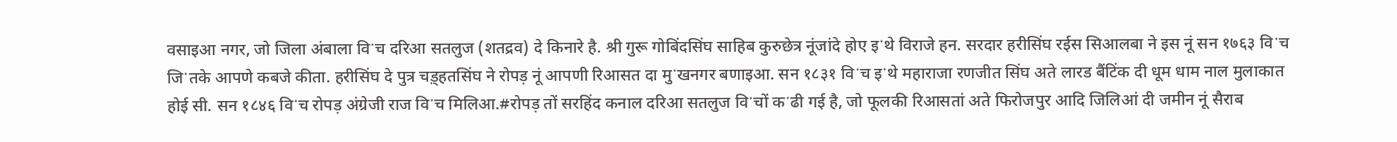वसाइआ नगर, जो जिला अंबाला विॱच दरिआ सतलुज (शतद्रव) दे किनारे है. श्री गुरू गोबिंदसिंघ साहिब कुरुछेत्र नूंजांदे होए इॱथे विराजे हन. सरदार हरीसिंघ रईस सिआलबा ने इस नूं सन १७६३ विॱच जिॱतके आपणे कबजे कीता. हरीसिंघ दे पुत्र चड़्हतसिंघ ने रोपड़ नूं आपणी रिआसत दा मुॱखनगर बणाइआ. सन १८३१ विॱच इॱथे महाराजा रणजीत सिंघ अते लारड बैंटिंक दी धूम धाम नाल मुलाकात होई सी. सन १८४६ विॱच रोपड़ अंग्रेजी राज विॱच मिलिआ.#रोपड़ तों सरहिंद कनाल दरिआ सतलुज विॱचों कॱढी गई है, जो फूलकी रिआसतां अते फिरोजपुर आदि जिलिआं दी जमीन नूं सैराब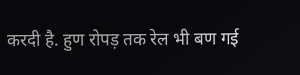करदी है. हुण रोपड़ तक रेल भी बण गई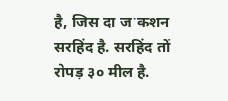है, जिस दा जॱकशन सरहिंद है. सरहिंद तों रोपड़ ३० मील है.